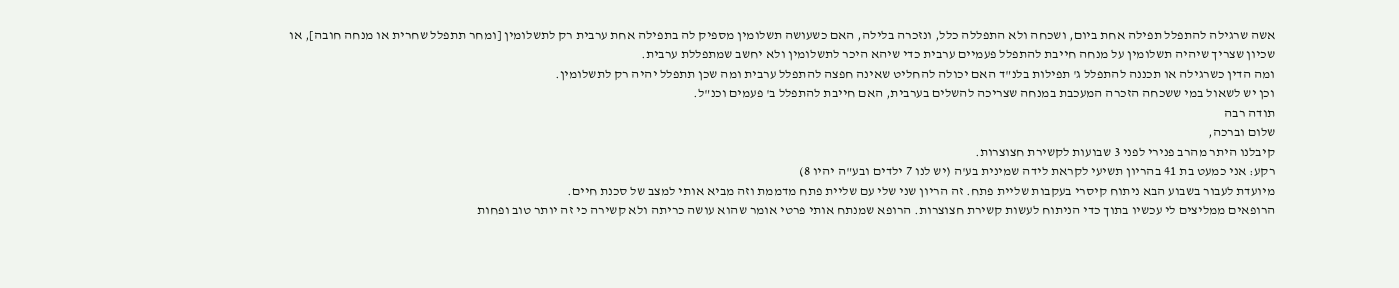אשה שרגילה להתפלל תפילה אחת ביום, ושכחה ולא התפללה כלל, ונזכרה בלילה, האם כשעושה תשלומין מספיק לה בתפילה אחת ערבית רק לתשלומין [ומחר תתפלל שחרית או מנחה חובה], או שכיון שצריך שיהיה תשלומין על מנחה חייבת להתפלל פעמיים ערבית כדי שיהא היכר לתשלומין ולא יחשב שמתפללת ערבית.
ומה הדין כשרגילה או תכננה להתפלל ג' תפילות בלנ"ד האם יכולה להחליט שאינה חפצה להתפלל ערבית ומה שכן תתפלל יהיה רק לתשלומין.
וכן יש לשאול במי ששכחה הזכרה המעכבת במנחה שצריכה להשלים בערבית, האם חייבת להתפלל ב' פעמים וכנ"ל.
תודה רבה
שלום וברכה,
קיבלנו היתר מהרב פנירי לפני 3 שבועות לקשירת חצוצרות.
רקע: אני כמעט בת 41 בהריון תשיעי לקראת לידה שמינית בע'ה (יש לנו 7 ילדים ובע"ה יהיו 8)
מיועדת לעבור בשבוע הבא ניתוח קיסרי בעקבות שליית פתח. זה הריון שני שלי עם שליית פתח מדממת וזה מביא אותי למצב של סכנת חיים.
הרופאים ממליצים לי עכשיו בתוך כדי הניתוח לעשות קשירת חצוצרות. הרופא שמנתח אותי פרטי אומר שהוא עושה כריתה ולא קשירה כי זה יותר טוב ופחות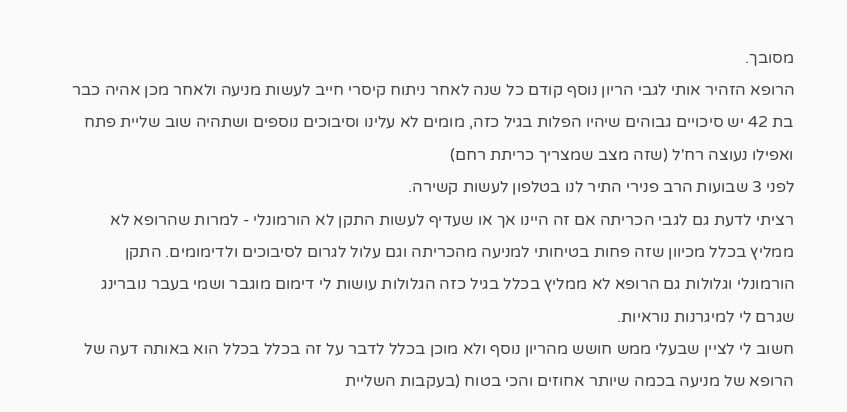מסובך.
הרופא הזהיר אותי לגבי הריון נוסף קודם כל שנה לאחר ניתוח קיסרי חייב לעשות מניעה ולאחר מכן אהיה כבר בת 42 יש סיכויים גבוהים שיהיו הפלות בגיל כזה, מומים לא עלינו וסיבוכים נוספים ושתהיה שוב שליית פתח ואפילו נעוצה רח'ל (שזה מצב שמצריך כריתת רחם)
לפני 3 שבועות הרב פנירי התיר לנו בטלפון לעשות קשירה.
רציתי לדעת גם לגבי הכריתה אם זה היינו אך או שעדיף לעשות התקן לא הורמונלי - למרות שהרופא לא ממליץ בכלל מכיוון שזה פחות בטיחותי למניעה מהכריתה וגם עלול לגרום לסיבוכים ולדימומים. התקן הורמונלי וגלולות גם הרופא לא ממליץ בכלל בגיל כזה הגלולות עושות לי דימום מוגבר ושמי בעבר נוברינג שגרם לי למיגרנות נוראיות.
חשוב לי לציין שבעלי ממש חושש מהריון נוסף ולא מוכן בכלל לדבר על זה בכלל בכלל הוא באותה דעה של הרופא של מניעה בכמה שיותר אחוזים והכי בטוח (בעקבות השליית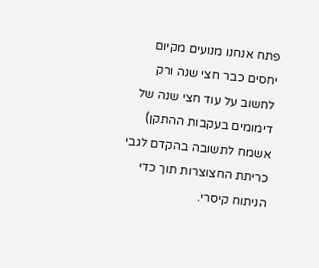פתח אנחנו מנועים מקיום יחסים כבר חצי שנה ורק לחשוב על עוד חצי שנה של דימומים בעקבות ההתקן)
אשמח לתשובה בהקדם לגבי כריתת החצוצרות תוך כדי הניתוח קיסרי.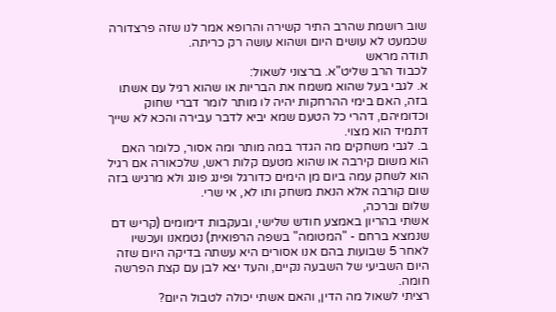שוב רושמת שהרב התיר קשירה והרופא אמר לנו שזה פרצדורה שכמעט לא עושים היום ושהוא עושה רק כריתה.
תודה מראש
לכבוד הרב שליט"א. ברצוני לשאול:
א. לגבי בעל שהוא משמח את הבריות או שהוא רגיל עם אשתו בזה, האם בימי ההרחקות יהיה לו מותר לומר דברי שחוק וכדומיהם, דהרי כל הטעם שמא יביא לדבר עבירה והכא לא שייך דתמיד הוא מצוי.
ב. לגבי משחקים מה הגדר במה מותר ומה אסור, כלומר האם הוא משום קירבה או שהוא מטעם קלות ראש, שלכאורה אם רגיל הוא לשחק עמה ביום מן הימים כדורגל ופינג פונג ולא מרגיש בזה שום קורבה אלא הנאת משחק ותו לא, אי שרי.
שלום וברכה,
אשתי בהריון באמצע חודש שלישי, ובעקבות דימומים (קריש דם שנמצא ברחם - "המטומה" בשפה הרפואית) נטמאנו ועכשיו לאחר 5 שבועות בהם אנו אסורים היא עשתה בדיקה היום שזה היום השביעי של השבעה נקיים, והעד יצא לבן עם קצת הפרשה חומה.
רציתי לשאול מה הדין, והאם אשתי יכולה לטבול היום?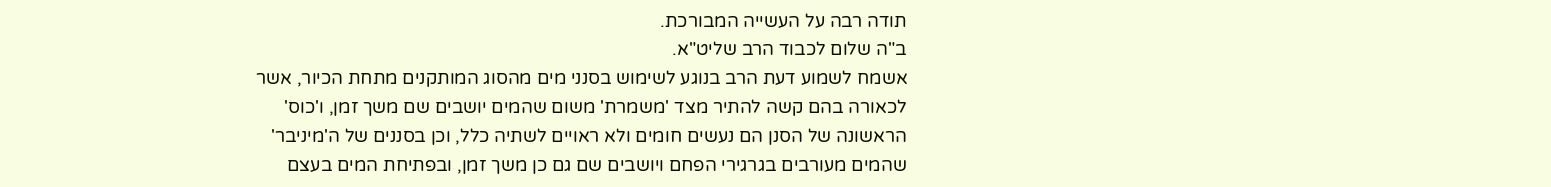תודה רבה על העשייה המבורכת.
ב"ה שלום לכבוד הרב שליט"א.
אשמח לשמוע דעת הרב בנוגע לשימוש בסנני מים מהסוג המותקנים מתחת הכיור, אשר לכאורה בהם קשה להתיר מצד 'משמרת' משום שהמים יושבים שם משך זמן, ו'כוס' הראשונה של הסנן הם נעשים חומים ולא ראויים לשתיה כלל, וכן בסננים של ה'מיניבר' שהמים מעורבים בגרגירי הפחם ויושבים שם גם כן משך זמן, ובפתיחת המים בעצם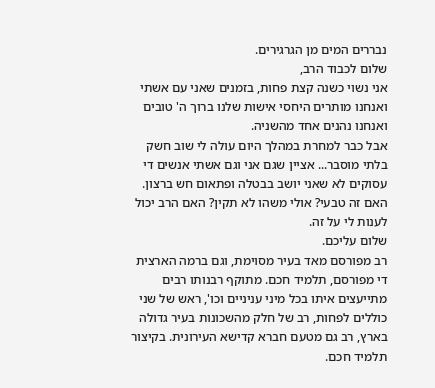נבררים המים מן הגרגירים.
שלום לכבוד הרב,
אני נשוי כשנה קצת פחות, בזמנים שאני עם אשתי ואנחנו מותרים היחסי אישות שלנו ברוך ה' טובים ואנחנו נהנים אחד מהשניה.
אבל כבר למחרת במהלך היום עולה לי שוב חשק בלתי מוסבר... אציין שגם אני וגם אשתי אנשים די עסוקים לא שאני יושב בבטלה ופתאום חש ברצון. האם זה טבעי? אולי משהו לא תקין? האם הרב יכול לענות לי על זה.
שלום עליכם.
רב מפורסם מאד בעיר מסוימת, וגם ברמה הארצית די מפורסם, תלמיד חכם. מתוקף רבנותו רבים מתייעצים איתו בכל מיני עניניים וכו', ראש של שני כוללים לפחות, רב של חלק מהשכונות בעיר גדולה בארץ, רב גם מטעם חברא קדישא העירונית. בקיצור תלמיד חכם.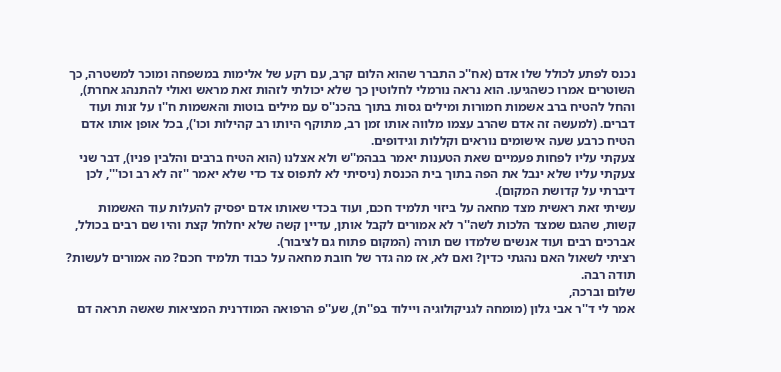נכנס לפתע לכולל שלו אדם (אח''כ התברר שהוא הלום קרב, עם רקע של אלימות במשפחה ומוכר למשטרה, כך השוטרים אמרו כשהגיעו. הוא נראה נורמלי לחלוטין כך שלא יכולתי לזהות זאת מראש ואולי להתנהג אחרת), והחל להטיח ברב אשמות חמורות ומילים גסות בתוך בהכנ''ס עם מילים בוטות והאשמות ח''ו על זנות ועוד דברים. (למעשה זה אדם שהרב עצמו מלווה אותו זמן רב, מתוקף היותו רב קהילות וכו'), בכל אופן אותו אדם הטיח כרבע שעה אישומים נוראים וקללות וגידופים.
צעקתי עליו לפחות פעמיים שאת הטענות יאמר בבהמ''ש ולא אצלנו (הוא הטיח ברבים והלבין פניו), דבר שני צעקתי עליו שלא ינבל את הפה בתוך בית הכנסת (ניסיתי לא לתפוס צד כדי שלא יאמר ''זה לא רב וכו''', לכן דיברתי על קדושת המקום).
עשיתי זאת ראשית מצד מחאה על ביזוי תלמיד חכם, ועוד בכדי שאותו אדם יפסיק להעלות עוד האשמות קשות, שהגם שמצד הלכות לשה''ר לא אמורים לקבל אותן, עדיין קשה שלא יחלחל קצת והיו שם רבים בכולל, אברכים רבים ועוד אנשים שלמדו שם תורה (המקום פתוח גם לציבור).
רציתי לשאול האם נהגתי כדין? ואם לא, אז מה גדר של חובת מחאה על כבוד תלמיד חכם? מה אמורים לעשות?
תודה רבה.
שלום וברכה,
אמר לי ד''ר אבי גלון (מומחה לגניקולוגיה ויילוד בפ''ת), שע''פ הרפואה המודרנית המציאות שאשה תראה דם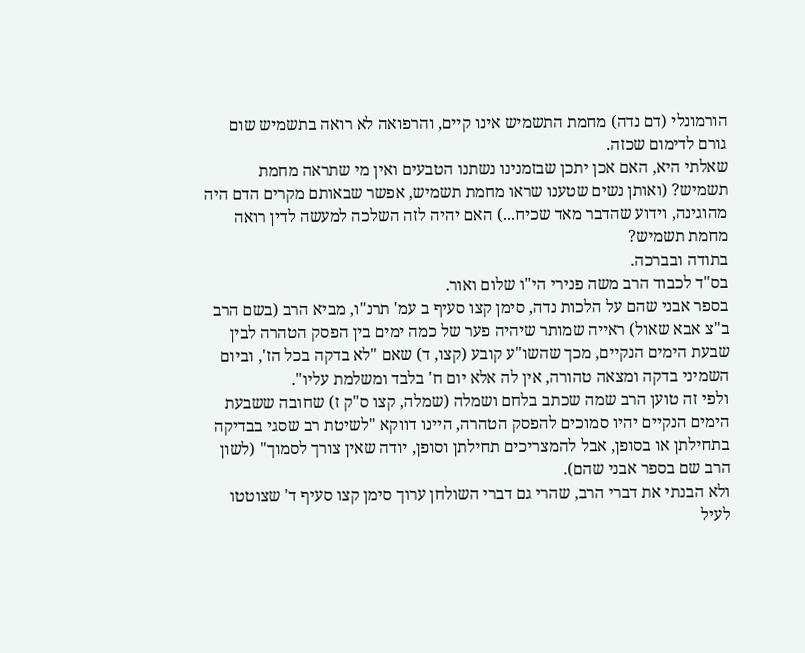הורמונלי (דם נדה) מחמת התשמיש אינו קיים, והרפואה לא רואה בתשמיש שום גורם לדימום שכזה.
שאלתי היא, האם אכן יתכן שבזמנינו נשתנו הטבעים ואין מי שתראה מחמת תשמיש? (ואותן נשים שטענו שראו מחמת תשמיש, אפשר שבאותם מקרים הדם היה מהוגינה, וידוע שהדבר מאד שכיח...) האם יהיה לזה השלכה למעשה לדין רואה מחמת תשמיש?
בתודה ובברכה.
בס"ד לכבוד הרב משה פנירי הי"ו שלום ואור.
בספר אבני שהם על הלכות נדה, סימן קצו סעיף ב עמ' תרנ"ו, מביא הרב (בשם הרב ב"צ אבא שאול) ראייה שמותר שיהיה פער של כמה ימים בין הפסק הטהרה לבין שבעת הימים הנקיים, מכך שהשו"ע קובע (קצו, ד) שאם "לא בדקה בכל הז', וביום השמיני בדקה ומצאה טהורה, אין לה אלא יום ח' בלבד ומשלמת עליו".
ולפי זה טוען הרב שמה שכתב בלחם ושמלה (שמלה, קצו ס"ק ז) שחובה ששבעת הימים הנקיים יהיו סמוכים להפסק הטהרה, היינו דווקא "לשיטת רב שסגי בבדיקה בתחילתן או בסופן, אבל להמצריכים תחילתן וסופן, יודה שאין צורך לסמוך" (לשון הרב שם בספר אבני שהם).
ולא הבנתי את דברי הרב, שהרי גם דברי השולחן ערוך סימן קצו סעיף ד' שצוטטו לעיל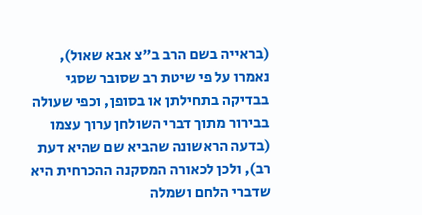(בראייה בשם הרב ב"צ אבא שאול), נאמרו על פי שיטת רב שסובר שסגי בבדיקה בתחילתן או בסופן, וכפי שעולה בבירור מתוך דברי השולחן ערוך עצמו (בדעה הראשונה שהביא שם שהיא דעת רב), ולכן לכאורה המסקנה ההכרחית היא שדברי הלחם ושמלה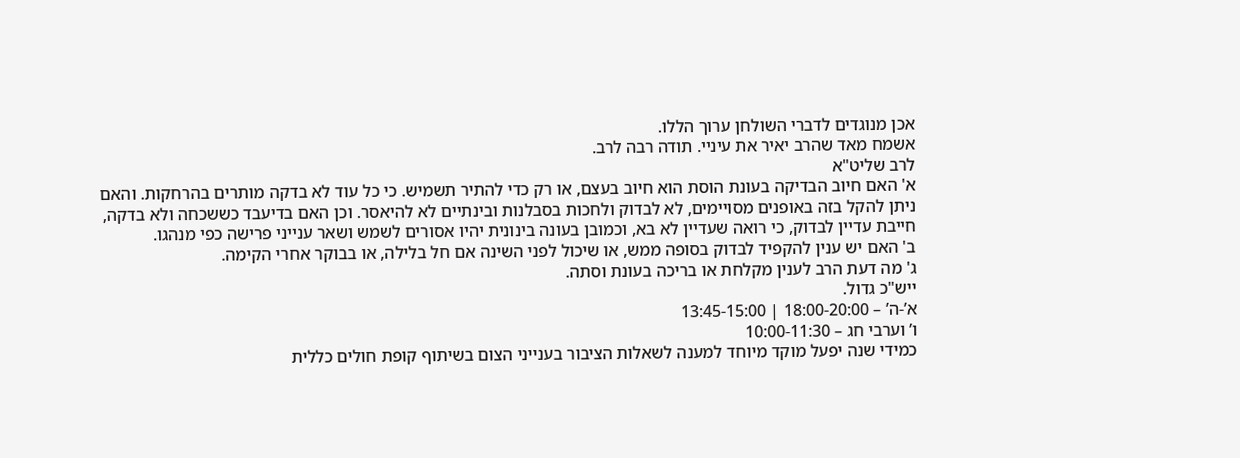אכן מנוגדים לדברי השולחן ערוך הללו.
אשמח מאד שהרב יאיר את עיניי. תודה רבה לרב.
לרב שליט"א
א' האם חיוב הבדיקה בעונת הוסת הוא חיוב בעצם, או רק כדי להתיר תשמיש. כי כל עוד לא בדקה מותרים בהרחקות. והאם ניתן להקל בזה באופנים מסויימים, לא לבדוק ולחכות בסבלנות ובינתיים לא להיאסר. וכן האם בדיעבד כששכחה ולא בדקה, חייבת עדיין לבדוק, כי רואה שעדיין לא בא, וכמובן בעונה בינונית יהיו אסורים לשמש ושאר ענייני פרישה כפי מנהגו.
ב' האם יש ענין להקפיד לבדוק בסופה ממש, או שיכול לפני השינה אם חל בלילה, או בבוקר אחרי הקימה.
ג' מה דעת הרב לענין מקלחת או בריכה בעונת וסתה.
ייש"כ גדול.
א’-ה’ – 18:00-20:00 | 13:45-15:00
ו’ וערבי חג – 10:00-11:30
כמידי שנה יפעל מוקד מיוחד למענה לשאלות הציבור בענייני הצום בשיתוף קופת חולים כללית